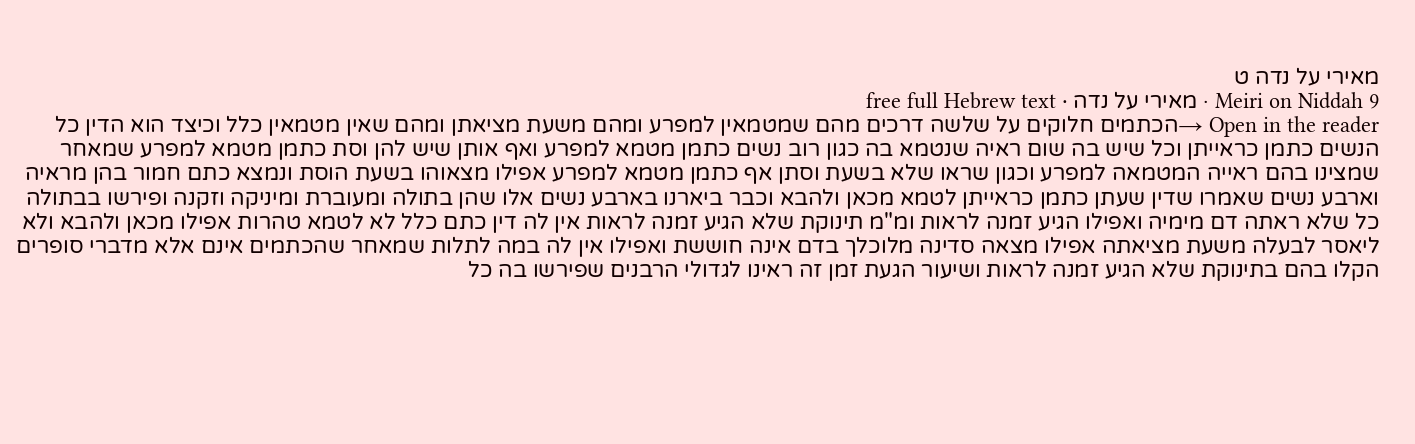מאירי על נדה ט
Meiri on Niddah 9 · מאירי על נדה · free full Hebrew text
Open in the reader →הכתמים חלוקים על שלשה דרכים מהם שמטמאין למפרע ומהם משעת מציאתן ומהם שאין מטמאין כלל וכיצד הוא הדין כל הנשים כתמן כראייתן וכל שיש בה שום ראיה שנטמא בה כגון רוב נשים כתמן מטמא למפרע ואף אותן שיש להן וסת כתמן מטמא למפרע שמאחר שמצינו בהם ראייה המטמאה למפרע וכגון שראו שלא בשעת וסתן אף כתמן מטמא למפרע אפילו מצאוהו בשעת הוסת ונמצא כתם חמור בהן מראיה וארבע נשים שאמרו שדין שעתן כתמן כראייתן לטמא מכאן ולהבא וכבר ביארנו בארבע נשים אלו שהן בתולה ומעוברת ומיניקה וזקנה ופירשו בבתולה כל שלא ראתה דם מימיה ואפילו הגיע זמנה לראות ומ"מ תינוקת שלא הגיע זמנה לראות אין לה דין כתם כלל לא לטמא טהרות אפילו מכאן ולהבא ולא ליאסר לבעלה משעת מציאתה אפילו מצאה סדינה מלוכלך בדם אינה חוששת ואפילו אין לה במה לתלות שמאחר שהכתמים אינם אלא מדברי סופרים הקלו בהם בתינוקת שלא הגיע זמנה לראות ושיעור הגעת זמן זה ראינו לגדולי הרבנים שפירשו בה כל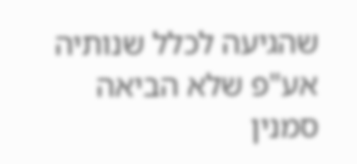שהגיעה לכלל שנותיה אע"פ שלא הביאה סמנין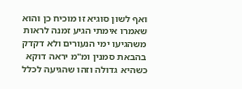ואף לשון סוגיא זו מוכיח כן והוא שאמרו אימתי הגיע זמנה לראות משהגיעו ימי הנעורים ולא דקדק בהבאת סמנין ומ"מ יראה דוקא כשהיא גדולה וזהו שהגיעה לכלל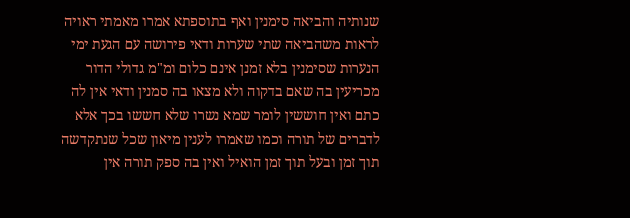שנותיה והביאה סימנין ואף בתוספתא אמרו מאמתי ראויה לראות משהביאה שתי שערות ודאי פירושה עם הגעת ימי הנערות שסימנין בלא זמנן אינם כלום ומ"מ גדולי הדור מכריעין בה שאם בדקוה ולא מצאו בה סמנין ודאי אין לה כתם ואין חוששין לומר שמא נשרו שלא חששו בכך אלא לדברים של תורה וכמו שאמרו לענין מיאון שכל שנתקדשה תוך זמן ובעל תוך זמן הואיל ואין בה ספק תורה אין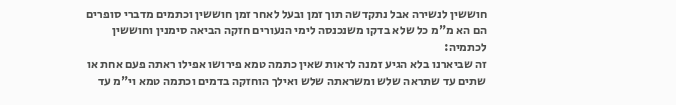חוששין לנשירה אבל נתקדשה תוך זמן ובעל לאחר זמן חוששין וכתמים מדברי סופרים הם הא מ"מ כל שלא בדקו משנכנסה לימי הנעורים חזקה הביאה סימנין וחוששין לכתמיה:
זה שביארנו בלא הגיע זמנה לראות שאין כתמה טמא פירושו אפילו ראתה פעם אחת או שתים עד שתראה שלש ומשראתה שלש ואילך הוחזקה בדמים וכתמה טמא וי"מ עד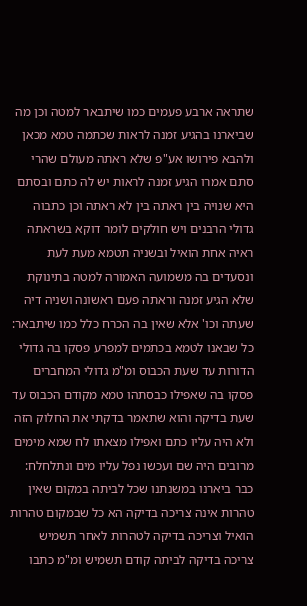שתראה ארבע פעמים כמו שיתבאר למטה וכן מה שביארנו בהגיע זמנה לראות שכתמה טמא מכאן ולהבא פירושו אע"פ שלא ראתה מעולם שהרי סתם אמרו הגיע זמנה לראות יש לה כתם ובסתם היא שנויה בין ראתה בין לא ראתה וכן כתבוה גדולי הרבנים ויש חולקים לומר דוקא בשראתה ראיה אחת הואיל ובשניה תטמא מעת לעת ונסעדים בה משמועה האמורה למטה בתינוקת שלא הגיע זמנה וראתה פעם ראשונה ושניה דיה שעתה וכו' אלא שאין בה הכרח כלל כמו שיתבאר:
כל שבאנו לטמא בכתמים למפרע פסקו בה גדולי הדורות עד שעת הכבוס ומ"מ גדולי המחברים פסקו בה שאפילו כבסתהו טמא מקודם הכבוס עד שעת בדיקה והוא שתאמר בדקתי את החלוק הזה ולא היה עליו כתם ואפילו מצאתו לח שמא מימים מרובים היה שם ועכשו נפל עליו מים ונתלחלח:
כבר ביארנו במשנתנו שכל לביתה במקום שאין טהרות אינה צריכה בדיקה הא כל שבמקום טהרות הואיל וצריכה בדיקה לטהרות לאחר תשמיש צריכה בדיקה לביתה קודם תשמיש ומ"מ כתבו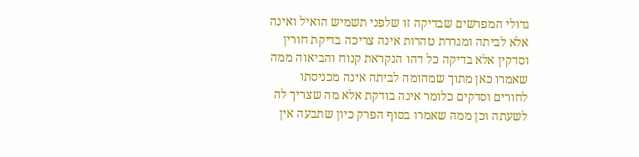גדולי המפרשים שבדיקה זו שלפני תשמיש הואיל ואינה אלא לביתה ומגררת טהרות אינה צריכה בדיקת חורין וסדקין אלא בדיקה כל דהו הנקראת קנוח והביאוה ממה שאמרו כאן מתוך שמהומה לביתה אינה מכניסתו לחורים וסדקים כלומר אינה בודקת אלא מה שצריך לה לשעתה וכן ממה שאמרו בסוף הפרק כיון שתבעה אין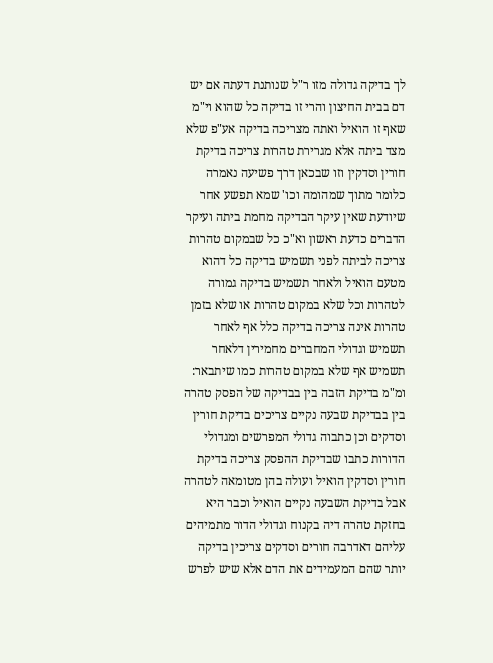לך בדיקה גדולה מזו ר"ל שנותנת דעתה אם יש דם בבית החיצון והרי זו בדיקה כל שהוא וי"מ שאף זו הואיל ואתה מצריכה בדיקה אע"פ שלא מצד ביתה אלא מגרירת טהרות צריכה בדיקת חורין וסדקין וזו שבכאן דרך פשיעה נאמרה כלומר מתוך שמהומה וכו' שמא תפשע אחר שיודעת שאין עיקר הבדיקה מחמת ביתה ועיקר הדברים כדעת ראשון וא"כ כל שבמקום טהרות צריכה לביתה לפני תשמיש בדיקה כל דהוא מטעם הואיל ולאחר תשמיש בדיקה גמורה לטהרות וכל שלא במקום טהרות או שלא בזמן טהרות אינה צריכה בדיקה כלל אף לאחר תשמיש וגדולי המחברים מחמירין דלאחר תשמיש אף שלא במקום טהרות כמו שיתבאר:
ומ"מ בדיקת הזבה בין בבדיקה של הפסק טהרה בין בבדיקת שבעה נקיים צריכים בדיקת חורין וסדקים וכן כתבוה גדולי המפרשים ומגדולי הדורות כתבו שבדיקת ההפסק צריכה בדיקת חורין וסדקין הואיל ועולה בהן מטומאה לטהרה אבל בדיקת השבעה נקיים הואיל וכבר היא בחזקת טהרה דיה בקנוח וגדולי הדור מתמיהים עליהם דאדרבה חורים וסדקים צריכין בדיקה יותר שהם המעמידים את הדם אלא שיש לפרש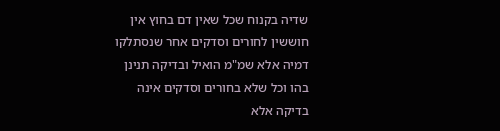שדיה בקנוח שכל שאין דם בחוץ אין חוששין לחורים וסדקים אחר שנסתלקו דמיה אלא שמ"מ הואיל ובדיקה תנינן בהו וכל שלא בחורים וסדקים אינה בדיקה אלא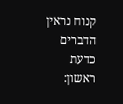קנוח נראין הדברים כדעת ראשון: